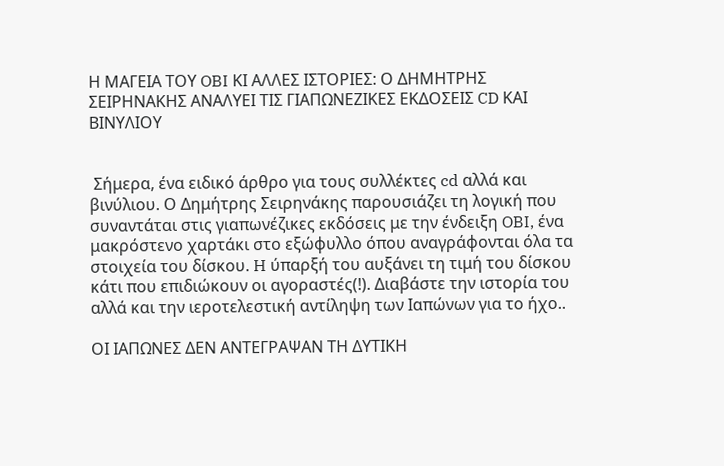Η ΜΑΓΕΙΑ ΤΟΥ OBI ΚΙ ΑΛΛΕΣ ΙΣΤΟΡΙΕΣ: Ο ΔΗΜΗΤΡΗΣ ΣΕΙΡΗΝΑΚΗΣ ΑΝΑΛΥΕΙ ΤΙΣ ΓΙΑΠΩΝΕΖΙΚΕΣ ΕΚΔΟΣΕΙΣ CD ΚΑΙ ΒΙΝΥΛΙΟΥ


 Σήμερα, ένα ειδικό άρθρο για τους συλλέκτες cd αλλά και βινύλιου. Ο Δημήτρης Σειρηνάκης παρουσιάζει τη λογική που συναντάται στις γιαπωνέζικες εκδόσεις με την ένδειξη OBI, ένα μακρόστενο χαρτάκι στο εξώφυλλο όπου αναγράφονται όλα τα στοιχεία του δίσκου. H ύπαρξή του αυξάνει τη τιμή του δίσκου κάτι που επιδιώκουν οι αγοραστές(!). Διαβάστε την ιστορία του αλλά και την ιεροτελεστική αντίληψη των Ιαπώνων για το ήχο..

ΟΙ ΙΑΠΩΝΕΣ ΔΕΝ ΑΝΤΕΓΡΑΨΑΝ ΤΗ ΔΥΤΙΚΗ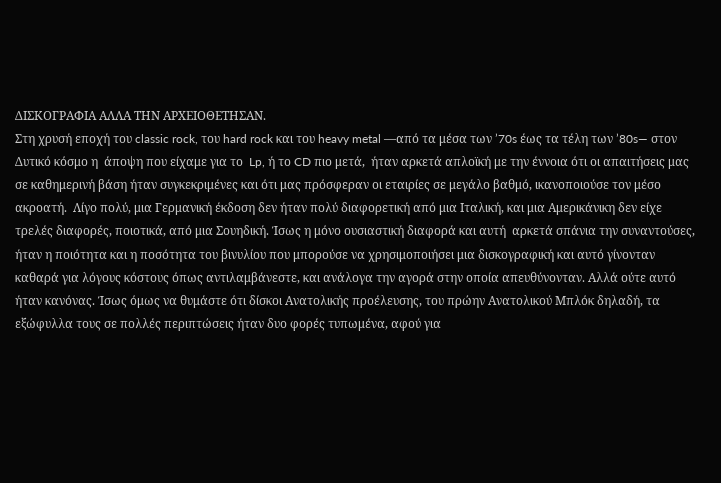ΔΙΣΚΟΓΡΑΦΙΑ ΑΛΛΑ ΤΗΝ ΑΡΧΕΙΟΘΕΤΗΣΑΝ.
Στη χρυσή εποχή του classic rock, του hard rock και του heavy metal —από τα μέσα των ’70s έως τα τέλη των ’80s— στον Δυτικό κόσμο η  άποψη που είχαμε για το  Lp, ή το CD πιο μετά,  ήταν αρκετά απλοϊκή με την έννοια ότι οι απαιτήσεις μας σε καθημερινή βάση ήταν συγκεκριμένες και ότι μας πρόσφεραν οι εταιρίες σε μεγάλο βαθμό, ικανοποιούσε τον μέσο ακροατή.  Λίγο πολύ, μια Γερμανική έκδοση δεν ήταν πολύ διαφορετική από μια Ιταλική, και μια Αμερικάνικη δεν είχε τρελές διαφορές, ποιοτικά, από μια Σουηδική. Ίσως η μόνο ουσιαστική διαφορά και αυτή  αρκετά σπάνια την συναντούσες, ήταν η ποιότητα και η ποσότητα του βινυλίου που μπορούσε να χρησιμοποιήσει μια δισκογραφική και αυτό γίνονταν καθαρά για λόγους κόστους όπως αντιλαμβάνεστε, και ανάλογα την αγορά στην οποία απευθύνονταν. Αλλά ούτε αυτό ήταν κανόνας. Ίσως όμως να θυμάστε ότι δίσκοι Ανατολικής προέλευσης, του πρώην Ανατολικού Μπλόκ δηλαδή, τα εξώφυλλα τους σε πολλές περιπτώσεις ήταν δυο φορές τυπωμένα, αφού για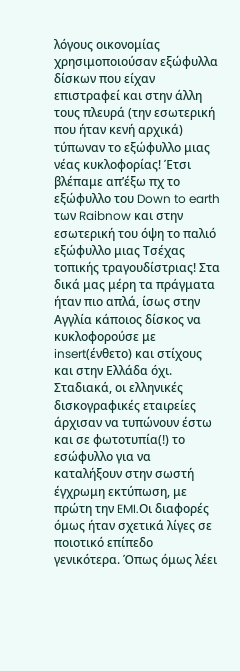λόγους οικονομίας χρησιμοποιούσαν εξώφυλλα δίσκων που είχαν επιστραφεί και στην άλλη τους πλευρά (την εσωτερική που ήταν κενή αρχικά) τύπωναν το εξώφυλλο μιας νέας κυκλοφορίας! Έτσι βλέπαμε απ’έξω πχ το εξώφυλλο του Down to earth των Raibnow και στην εσωτερική του όψη το παλιό εξώφυλλο μιας Τσέχας τοπικής τραγουδίστριας! Στα δικά μας μέρη τα πράγματα ήταν πιο απλά, ίσως στην Αγγλία κάποιος δίσκος να κυκλοφορούσε με insert(ένθετο) και στίχους και στην Ελλάδα όχι. Σταδιακά, οι ελληνικές δισκογραφικές εταιρείες άρχισαν να τυπώνουν έστω και σε φωτοτυπία(!) το εσώφυλλο για να καταλήξουν στην σωστή έγχρωμη εκτύπωση, με πρώτη την EMI.Οι διαφορές όμως ήταν σχετικά λίγες σε ποιοτικό επίπεδο γενικότερα. Όπως όμως λέει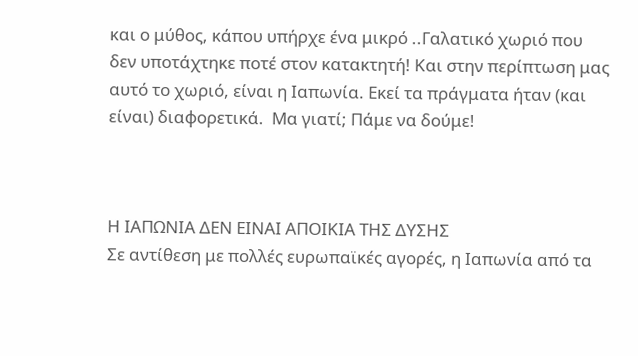και ο μύθος, κάπου υπήρχε ένα μικρό ..Γαλατικό χωριό που δεν υποτάχτηκε ποτέ στον κατακτητή! Και στην περίπτωση μας αυτό το χωριό, είναι η Ιαπωνία. Εκεί τα πράγματα ήταν (και είναι) διαφορετικά.  Μα γιατί; Πάμε να δούμε!



Η ΙΑΠΩΝΙΑ ΔΕΝ ΕΙΝΑΙ ΑΠΟΙΚΙΑ ΤΗΣ ΔΥΣΗΣ
Σε αντίθεση με πολλές ευρωπαϊκές αγορές, η Ιαπωνία από τα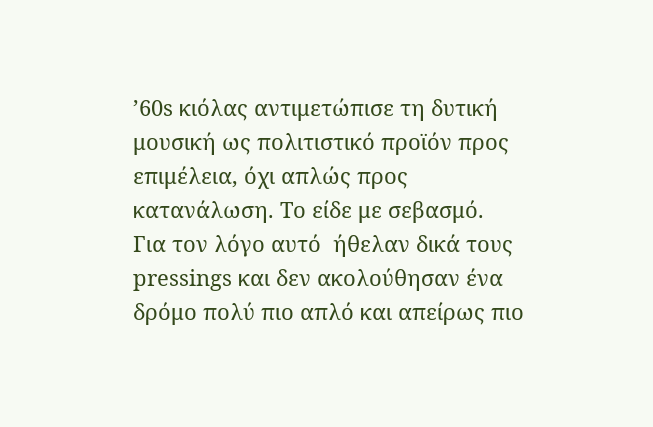’60s κιόλας αντιμετώπισε τη δυτική μουσική ως πολιτιστικό προϊόν προς επιμέλεια, όχι απλώς προς κατανάλωση. Το είδε με σεβασμό.  Για τον λόγο αυτό  ήθελαν δικά τους pressings και δεν ακολούθησαν ένα δρόμο πολύ πιο απλό και απείρως πιο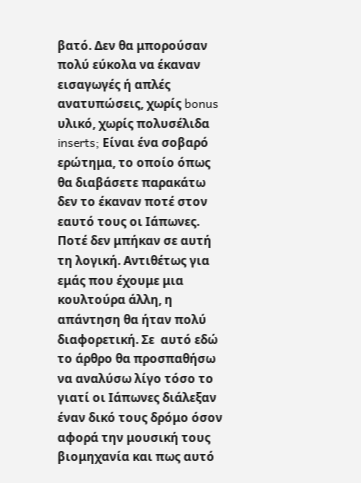βατό. Δεν θα μπορούσαν πολύ εύκολα να έκαναν εισαγωγές ή απλές ανατυπώσεις, χωρίς bonus υλικό, χωρίς πολυσέλιδα inserts; Είναι ένα σοβαρό ερώτημα, το οποίο όπως θα διαβάσετε παρακάτω δεν το έκαναν ποτέ στον εαυτό τους οι Ιάπωνες. Ποτέ δεν μπήκαν σε αυτή τη λογική. Αντιθέτως για εμάς που έχουμε μια κουλτούρα άλλη, η απάντηση θα ήταν πολύ διαφορετική. Σε  αυτό εδώ το άρθρο θα προσπαθήσω να αναλύσω λίγο τόσο το γιατί οι Ιάπωνες διάλεξαν έναν δικό τους δρόμο όσον αφορά την μουσική τους βιομηχανία και πως αυτό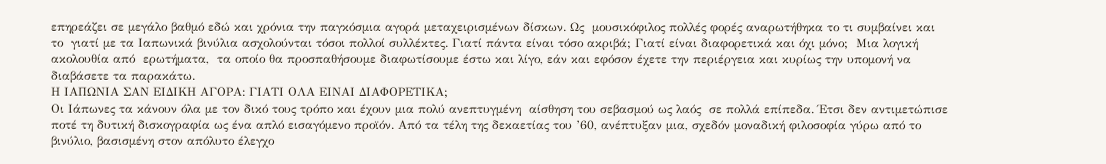επηρεάζει σε μεγάλο βαθμό εδώ και χρόνια την παγκόσμια αγορά μεταχειρισμένων δίσκων. Ως  μουσικόφιλος πολλές φορές αναρωτήθηκα το τι συμβαίνει και το  γιατί με τα Ιαπωνικά βινύλια ασχολούνται τόσοι πολλοί συλλέκτες. Γιατί πάντα είναι τόσο ακριβά; Γιατί είναι διαφορετικά και όχι μόνο;  Μια λογική ακολουθία από  ερωτήματα,  τα οποίο θα προσπαθήσουμε διαφωτίσουμε έστω και λίγο, εάν και εφόσον έχετε την περιέργεια και κυρίως την υπομονή να διαβάσετε τα παρακάτω.
Η ΙΑΠΩΝΙΑ ΣΑΝ ΕΙΔΙΚΗ ΑΓΟΡΑ: ΓΙΑΤΙ ΟΛΑ ΕΙΝΑΙ ΔΙΑΦΟΡΕΤΙΚΑ;
Οι Ιάπωνες τα κάνουν όλα με τον δικό τους τρόπο και έχουν μια πολύ ανεπτυγμένη  αίσθηση του σεβασμού ως λαός  σε πολλά επίπεδα. Έτσι δεν αντιμετώπισε ποτέ τη δυτική δισκογραφία ως ένα απλό εισαγόμενο προϊόν. Από τα τέλη της δεκαετίας του ’60, ανέπτυξαν μια, σχεδόν μοναδική φιλοσοφία γύρω από το βινύλιο, βασισμένη στον απόλυτο έλεγχο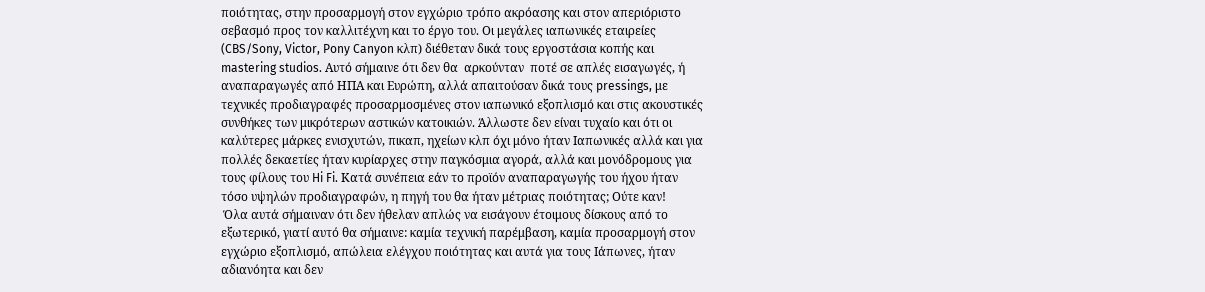ποιότητας, στην προσαρμογή στον εγχώριο τρόπο ακρόασης και στον απεριόριστο σεβασμό προς τον καλλιτέχνη και το έργο του. Οι μεγάλες ιαπωνικές εταιρείες (CBS/Sony, Victor, Pony Canyon κλπ) διέθεταν δικά τους εργοστάσια κοπής και mastering studios. Αυτό σήμαινε ότι δεν θα  αρκούνταν  ποτέ σε απλές εισαγωγές, ή αναπαραγωγές από ΗΠΑ και Ευρώπη, αλλά απαιτούσαν δικά τους pressings, με τεχνικές προδιαγραφές προσαρμοσμένες στον ιαπωνικό εξοπλισμό και στις ακουστικές συνθήκες των μικρότερων αστικών κατοικιών. Άλλωστε δεν είναι τυχαίο και ότι οι καλύτερες μάρκες ενισχυτών, πικαπ, ηχείων κλπ όχι μόνο ήταν Ιαπωνικές αλλά και για πολλές δεκαετίες ήταν κυρίαρχες στην παγκόσμια αγορά, αλλά και μονόδρομους για τους φίλους του Hi Fi. Κατά συνέπεια εάν το προϊόν αναπαραγωγής του ήχου ήταν τόσο υψηλών προδιαγραφών, η πηγή του θα ήταν μέτριας ποιότητας; Ούτε καν!
 Όλα αυτά σήμαιναν ότι δεν ήθελαν απλώς να εισάγουν έτοιμους δίσκους από το εξωτερικό, γιατί αυτό θα σήμαινε: καμία τεχνική παρέμβαση, καμία προσαρμογή στον εγχώριο εξοπλισμό, απώλεια ελέγχου ποιότητας και αυτά για τους Ιάπωνες, ήταν αδιανόητα και δεν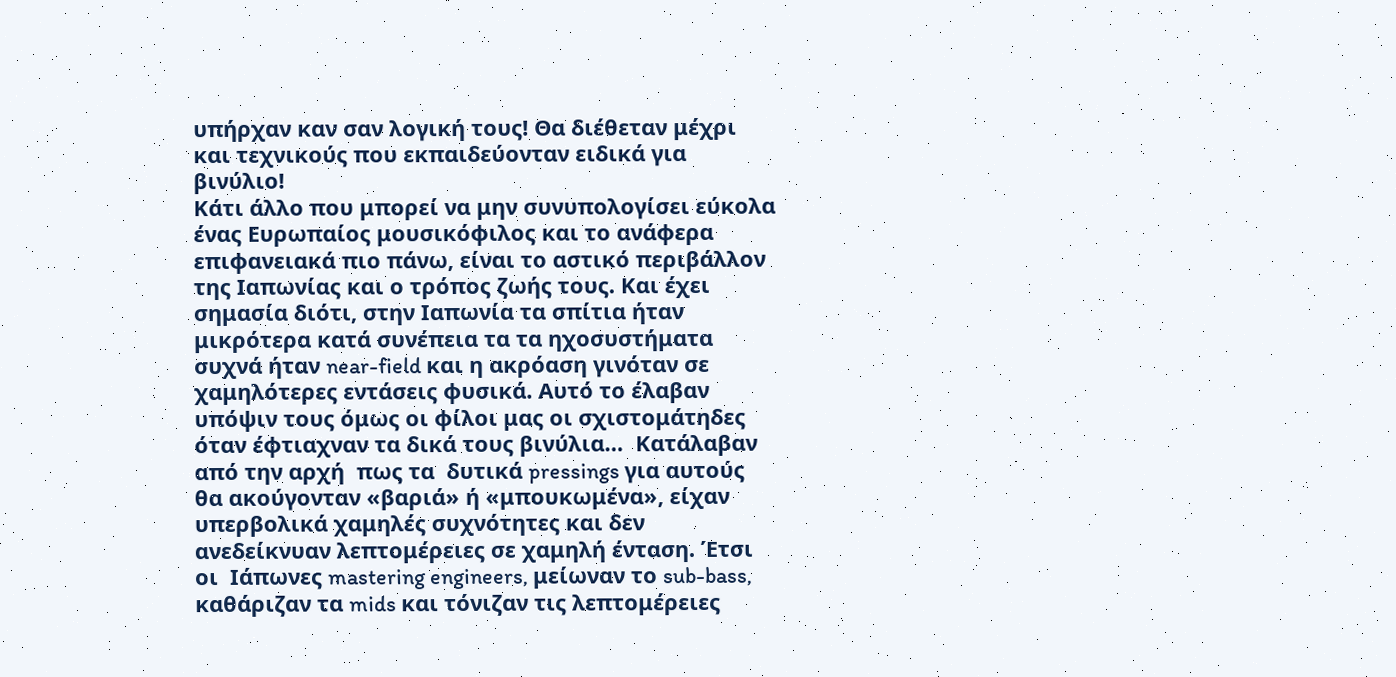υπήρχαν καν σαν λογική τους! Θα διέθεταν μέχρι και τεχνικούς που εκπαιδεύονταν ειδικά για βινύλιο!
Κάτι άλλο που μπορεί να μην συνυπολογίσει εύκολα ένας Ευρωπαίος μουσικόφιλος και το ανάφερα επιφανειακά πιο πάνω, είναι το αστικό περιβάλλον της Ιαπωνίας και ο τρόπος ζωής τους. Και έχει σημασία διότι, στην Ιαπωνία τα σπίτια ήταν μικρότερα κατά συνέπεια τα τα ηχοσυστήματα συχνά ήταν near-field και η ακρόαση γινόταν σε χαμηλότερες εντάσεις φυσικά. Αυτό το έλαβαν υπόψιν τους όμως οι φίλοι μας οι σχιστομάτηδες όταν έφτιαχναν τα δικά τους βινύλια…  Κατάλαβαν από την αρχή  πως τα  δυτικά pressings για αυτούς θα ακούγονταν «βαριά» ή «μπουκωμένα», είχαν υπερβολικά χαμηλές συχνότητες και δεν ανεδείκνυαν λεπτομέρειες σε χαμηλή ένταση. Έτσι οι  Ιάπωνες mastering engineers, μείωναν το sub-bass, καθάριζαν τα mids και τόνιζαν τις λεπτομέρειες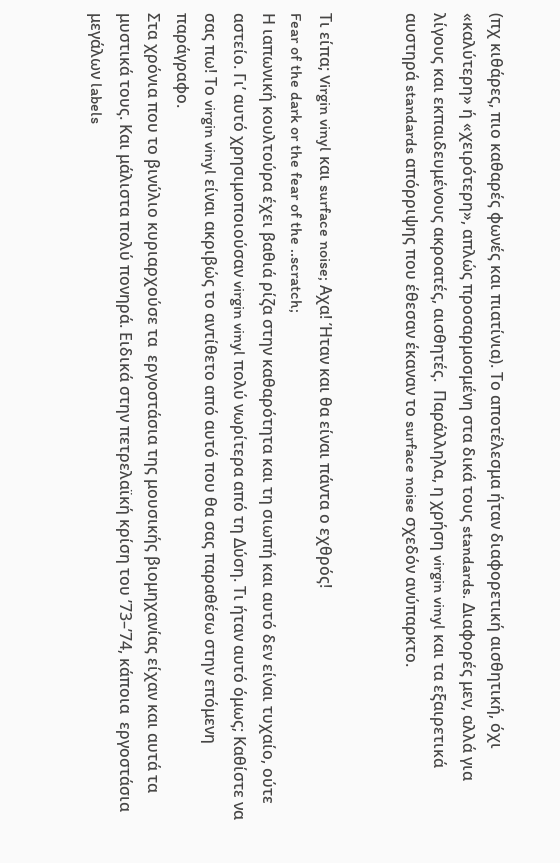(πχ κιθάρες, πιο καθαρές φωνές και πιατίνια). Το αποτέλεσμα ήταν διαφορετική αισθητική, όχι «καλύτερη» ή «χειρότερη», απλώς προσαρμοσμένη στα δικά τους standards. Διαφορές μεν, αλλά για λίγους και εκπαιδευμένους ακροατές, αισθητές.  Παράλληλα, η χρήση virgin vinyl και τα εξαιρετικά αυστηρά standards απόρριψης που έθεσαν έκαναν το surface noise σχεδόν ανύπαρκτο.


Τι είπα; Virgin vinyl και surface noise; Αχα! Ήταν και θα είναι πάντα ο εχθρός!
Fear of the dark or the fear of the ..scratch;
Η ιαπωνική κουλτούρα έχει βαθιά ρίζα στην καθαρότητα και τη σιωπή και αυτό δεν είναι τυχαίο, ούτε αστείο. Γι’ αυτό χρησιμοποιούσαν virgin vinyl πολύ νωρίτερα από τη Δύση. Τι ήταν αυτό όμως; Καθίστε να σας πω! Το virgin vinyl είναι ακριβώς το αντίθετο από αυτό που θα σας παραθέσω στην επόμενη παράγραφο.
Στα χρόνια που το βινύλιο κυριαρχούσε τα  εργοστάσια της μουσικής βιομηχανίας είχαν και αυτά τα μυστικά τους. Και μάλιστα πολύ πονηρά. Ειδικά στην πετρελαϊκή κρίση του ’73–’74, κάποια  εργοστάσια μεγάλων labels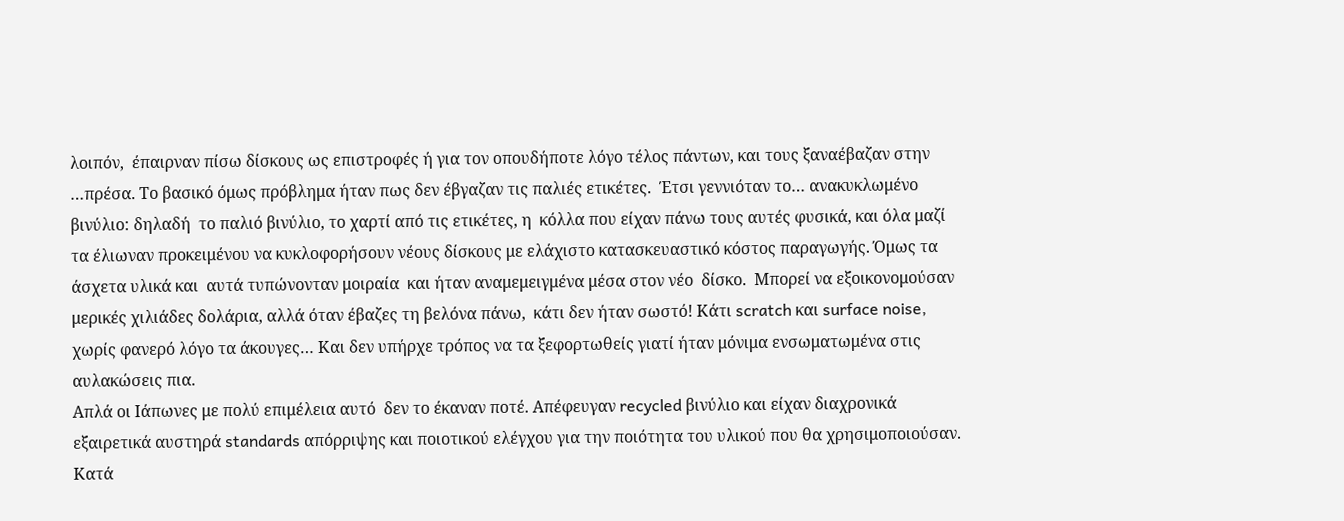λοιπόν,  έπαιρναν πίσω δίσκους ως επιστροφές ή για τον οπουδήποτε λόγο τέλος πάντων, και τους ξαναέβαζαν στην …πρέσα. Το βασικό όμως πρόβλημα ήταν πως δεν έβγαζαν τις παλιές ετικέτες.  Έτσι γεννιόταν το… ανακυκλωμένο βινύλιο: δηλαδή  το παλιό βινύλιο, το χαρτί από τις ετικέτες, η  κόλλα που είχαν πάνω τους αυτές φυσικά, και όλα μαζί τα έλιωναν προκειμένου να κυκλοφορήσουν νέους δίσκους με ελάχιστο κατασκευαστικό κόστος παραγωγής. Όμως τα άσχετα υλικά και  αυτά τυπώνονταν μοιραία  και ήταν αναμεμειγμένα μέσα στον νέο  δίσκο.  Μπορεί να εξοικονομούσαν μερικές χιλιάδες δολάρια, αλλά όταν έβαζες τη βελόνα πάνω,  κάτι δεν ήταν σωστό! Κάτι scratch και surface noise, χωρίς φανερό λόγο τα άκουγες… Και δεν υπήρχε τρόπος να τα ξεφορτωθείς γιατί ήταν μόνιμα ενσωματωμένα στις αυλακώσεις πια.
Απλά οι Ιάπωνες με πολύ επιμέλεια αυτό  δεν το έκαναν ποτέ. Απέφευγαν recycled βινύλιο και είχαν διαχρονικά εξαιρετικά αυστηρά standards απόρριψης και ποιοτικού ελέγχου για την ποιότητα του υλικού που θα χρησιμοποιούσαν.  Κατά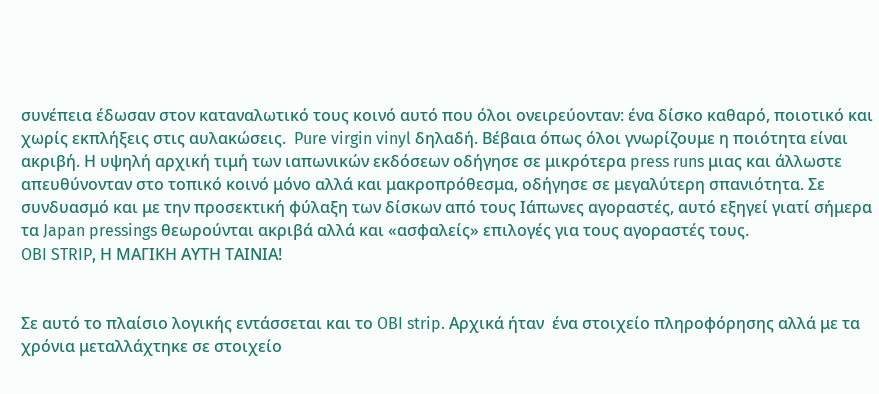συνέπεια έδωσαν στον καταναλωτικό τους κοινό αυτό που όλοι ονειρεύονταν: ένα δίσκο καθαρό, ποιοτικό και  χωρίς εκπλήξεις στις αυλακώσεις.  Pure virgin vinyl δηλαδή. Βέβαια όπως όλοι γνωρίζουμε η ποιότητα είναι ακριβή. Η υψηλή αρχική τιμή των ιαπωνικών εκδόσεων οδήγησε σε μικρότερα press runs μιας και άλλωστε απευθύνονταν στο τοπικό κοινό μόνο αλλά και μακροπρόθεσμα, οδήγησε σε μεγαλύτερη σπανιότητα. Σε συνδυασμό και με την προσεκτική φύλαξη των δίσκων από τους Ιάπωνες αγοραστές, αυτό εξηγεί γιατί σήμερα τα Japan pressings θεωρούνται ακριβά αλλά και «ασφαλείς» επιλογές για τους αγοραστές τους.
OBI STRIP, Η ΜΑΓΙΚΗ ΑΥΤΗ ΤΑΙΝΙΑ!


Σε αυτό το πλαίσιο λογικής εντάσσεται και το OBI strip. Αρχικά ήταν  ένα στοιχείο πληροφόρησης αλλά με τα χρόνια μεταλλάχτηκε σε στοιχείο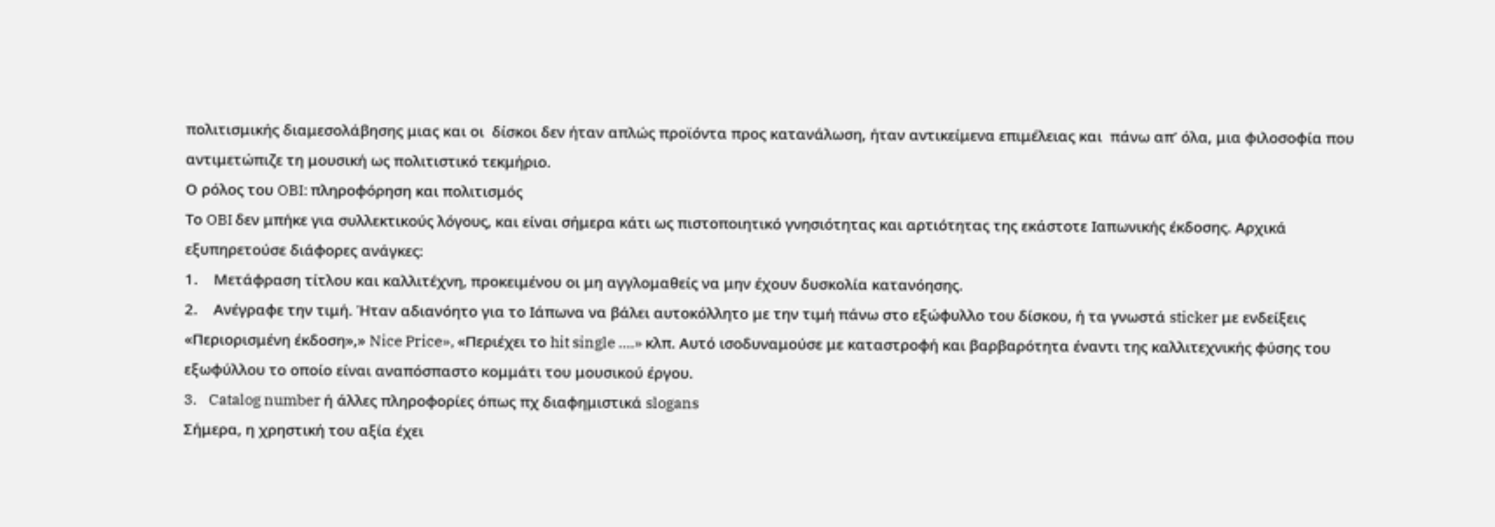πολιτισμικής διαμεσολάβησης μιας και οι  δίσκοι δεν ήταν απλώς προϊόντα προς κατανάλωση, ήταν αντικείμενα επιμέλειας και  πάνω απ’ όλα, μια φιλοσοφία που αντιμετώπιζε τη μουσική ως πολιτιστικό τεκμήριο.
Ο ρόλος του OBI: πληροφόρηση και πολιτισμός
Το OBI δεν μπήκε για συλλεκτικούς λόγους, και είναι σήμερα κάτι ως πιστοποιητικό γνησιότητας και αρτιότητας της εκάστοτε Ιαπωνικής έκδοσης. Αρχικά εξυπηρετούσε διάφορες ανάγκες:
1.    Μετάφραση τίτλου και καλλιτέχνη, προκειμένου οι μη αγγλομαθείς να μην έχουν δυσκολία κατανόησης.
2.    Ανέγραφε την τιμή. Ήταν αδιανόητο για το Ιάπωνα να βάλει αυτοκόλλητο με την τιμή πάνω στο εξώφυλλο του δίσκου, ή τα γνωστά sticker με ενδείξεις «Περιορισμένη έκδοση»,» Nice Price», «Περιέχει το hit single ….» κλπ. Αυτό ισοδυναμούσε με καταστροφή και βαρβαρότητα έναντι της καλλιτεχνικής φύσης του εξωφύλλου το οποίο είναι αναπόσπαστο κομμάτι του μουσικού έργου.
3.    Catalog number ή άλλες πληροφορίες όπως πχ διαφημιστικά slogans
Σήμερα, η χρηστική του αξία έχει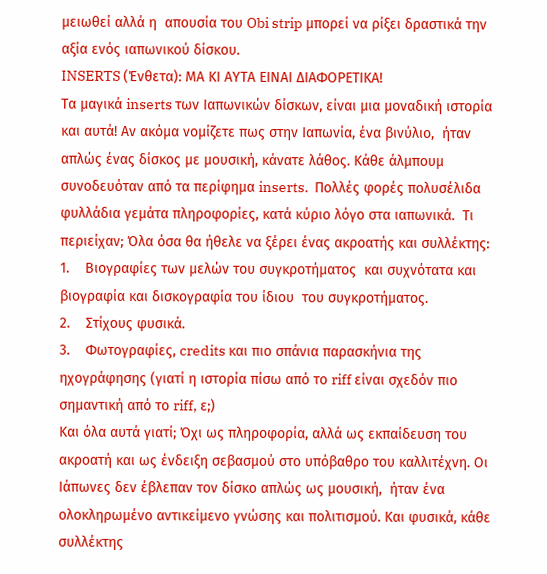μειωθεί αλλά η  απουσία του Obi strip μπορεί να ρίξει δραστικά την αξία ενός ιαπωνικού δίσκου.
INSERTS (Ένθετα): ΜΑ ΚΙ ΑΥΤΑ ΕΙΝΑΙ ΔΙΑΦΟΡΕΤΙΚΑ!
Τα μαγικά inserts των Ιαπωνικών δίσκων, είναι μια μοναδική ιστορία και αυτά! Αν ακόμα νομίζετε πως στην Ιαπωνία, ένα βινύλιο,  ήταν απλώς ένας δίσκος με μουσική, κάνατε λάθος. Κάθε άλμπουμ συνοδευόταν από τα περίφημα inserts.  Πολλές φορές πολυσέλιδα φυλλάδια γεμάτα πληροφορίες, κατά κύριο λόγο στα ιαπωνικά.  Τι περιείχαν; Όλα όσα θα ήθελε να ξέρει ένας ακροατής και συλλέκτης:
1.    Βιογραφίες των μελών του συγκροτήματος  και συχνότατα και βιογραφία και δισκογραφία του ίδιου  του συγκροτήματος.
2.    Στίχους φυσικά.
3.    Φωτογραφίες, credits και πιο σπάνια παρασκήνια της ηχογράφησης (γιατί η ιστορία πίσω από το riff είναι σχεδόν πιο σημαντική από το riff, ε;)
Και όλα αυτά γιατί; Όχι ως πληροφορία, αλλά ως εκπαίδευση του ακροατή και ως ένδειξη σεβασμού στο υπόβαθρο του καλλιτέχνη. Οι Ιάπωνες δεν έβλεπαν τον δίσκο απλώς ως μουσική,  ήταν ένα ολοκληρωμένο αντικείμενο γνώσης και πολιτισμού. Και φυσικά, κάθε συλλέκτης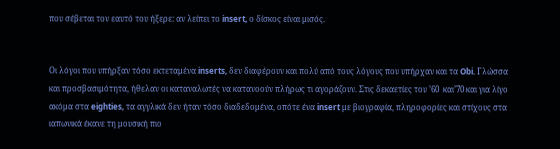που σέβεται τον εαυτό του ήξερε: αν λείπει το insert, ο δίσκος είναι μισός.


Οι λόγοι που υπήρξαν τόσο εκτεταμένα inserts, δεν διαφέρουν και πολύ από τους λόγους που υπήρχαν και τα Obi. Γλώσσα και προσβασιμότητα, ήθελαν οι καταναλωτές να κατανοούν πλήρως τι αγοράζουν. Στις δεκαετίες του ’60  και’70 και για λίγο ακόμα στα eighties, τα αγγλικά δεν ήταν τόσο διαδεδομένα, οπότε ένα insert με βιογραφία, πληροφορίες και στίχους στα ιαπωνικά έκανε τη μουσική πιο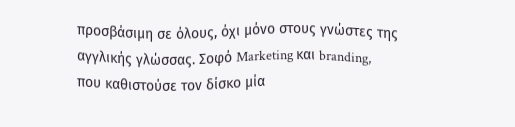προσβάσιμη σε όλους, όχι μόνο στους γνώστες της αγγλικής γλώσσας. Σοφό Marketing και branding, που καθιστούσε τον δίσκο μία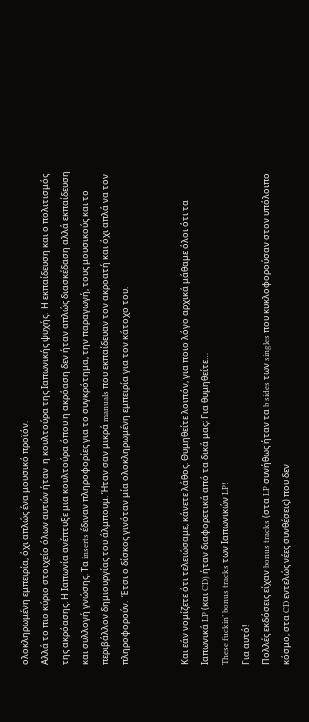ολοκληρωμένη εμπειρία, όχι απλώς ένα μουσικό προϊόν.
Αλλά το πιο κύριο στοιχείο όλων αυτών ήταν  η κουλτούρα της Ιαπωνικής ψυχής.  Η εκπαίδευση και ο πολιτισμός της ακρόασης. Η Ιαπωνία ανέπτυξε μια κουλτούρα όπου η ακρόαση δεν ήταν απλώς διασκέδαση αλλά εκπαίδευση και συλλογή γνώσης. Τα inserts έδιναν πληροφορίες για το συγκρότημα, την παραγωγή, τους μουσικούς και το περιβάλλον δημιουργίας του άλμπουμ. Ήταν σαν μικρά manuals που εκπαίδευαν τον ακροατή και όχι απλά να τον πληροφορούν.  Έτσι ο δίσκος γινόταν μία ολοκληρωμένη εμπειρία για τον κάτοχο του.


Και εάν νομίζετε ότι τελειώσαμε, κάνετε λάθος. Θυμηθείτε λοιπόν, για ποιο λόγο αρχικά μάθαμε όλοι ότι τα Ιαπωνικά LP (και CD) ήταν διαφορετικά από τα δικά μας; Για θυμηθείτε…
These fuckin’ bonus tracks των Ιαπωνικών LP!
Για αυτό!
Πολλές εκδόσεις είχαν bonus tracks (στα LP συνήθως ήταν τα b sides των singles που κυκλοφορούσαν στον υπόλοιπο κόσμο, στα CD εντελώς νέες συνθέσεις) που δεν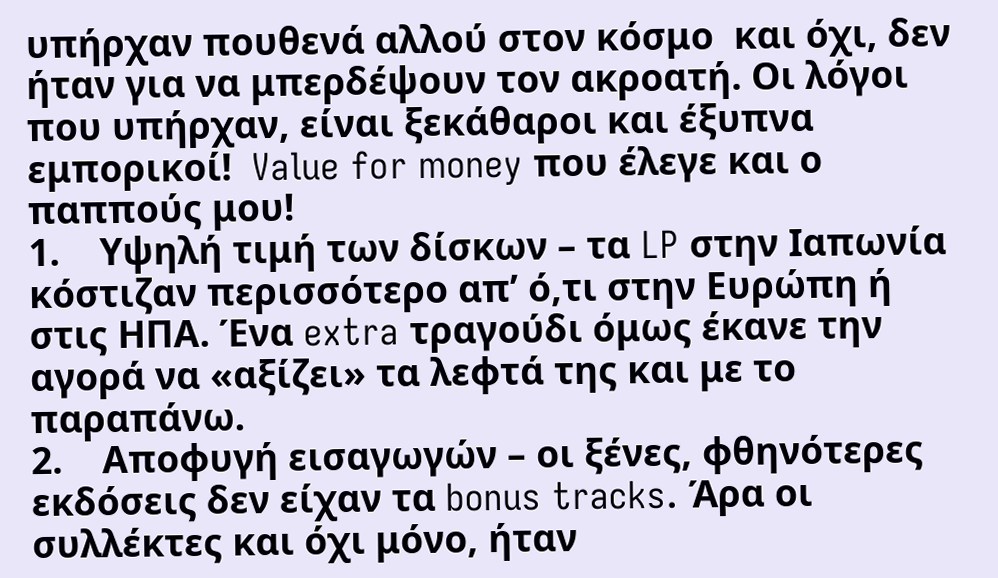υπήρχαν πουθενά αλλού στον κόσμο  και όχι, δεν ήταν για να μπερδέψουν τον ακροατή. Οι λόγοι που υπήρχαν, είναι ξεκάθαροι και έξυπνα εμπορικοί!  Value for money που έλεγε και ο παππούς μου!
1.    Υψηλή τιμή των δίσκων – τα LP στην Ιαπωνία κόστιζαν περισσότερο απ’ ό,τι στην Ευρώπη ή στις ΗΠΑ. Ένα extra τραγούδι όμως έκανε την αγορά να «αξίζει» τα λεφτά της και με το παραπάνω.
2.    Αποφυγή εισαγωγών – οι ξένες, φθηνότερες εκδόσεις δεν είχαν τα bonus tracks. Άρα οι συλλέκτες και όχι μόνο, ήταν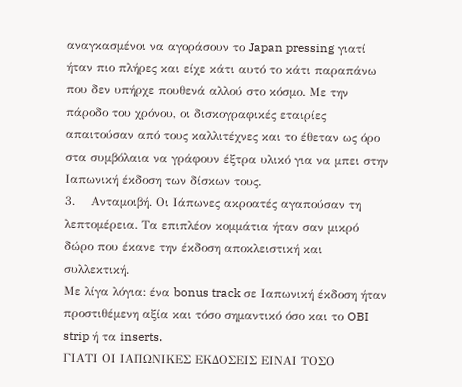αναγκασμένοι να αγοράσουν το Japan pressing γιατί ήταν πιο πλήρες και είχε κάτι αυτό το κάτι παραπάνω που δεν υπήρχε πουθενά αλλού στο κόσμο. Με την πάροδο του χρόνου, οι δισκογραφικές εταιρίες απαιτούσαν από τους καλλιτέχνες και το έθεταν ως όρο στα συμβόλαια να γράφουν έξτρα υλικό για να μπει στην Ιαπωνική έκδοση των δίσκων τους.
3.    Ανταμοιβή. Οι Ιάπωνες ακροατές αγαπούσαν τη λεπτομέρεια. Τα επιπλέον κομμάτια ήταν σαν μικρό δώρο που έκανε την έκδοση αποκλειστική και συλλεκτική.
Με λίγα λόγια: ένα bonus track σε Ιαπωνική έκδοση ήταν προστιθέμενη αξία και τόσο σημαντικό όσο και το OBI strip ή τα inserts.
ΓΙΑΤΙ ΟΙ ΙΑΠΩΝΙΚΕΣ ΕΚΔΟΣΕΙΣ ΕΙΝΑΙ ΤΟΣΟ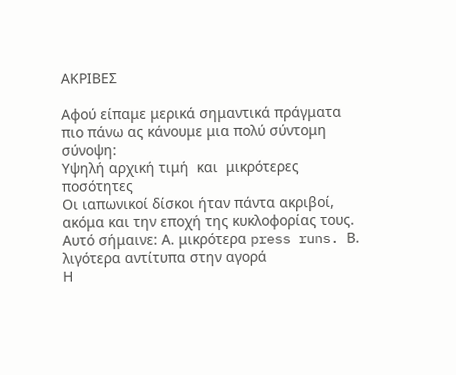ΑΚΡΙΒΕΣ

Αφού είπαμε μερικά σημαντικά πράγματα πιο πάνω ας κάνουμε μια πολύ σύντομη σύνοψη:
Υψηλή αρχική τιμή  και  μικρότερες ποσότητες
Οι ιαπωνικοί δίσκοι ήταν πάντα ακριβοί, ακόμα και την εποχή της κυκλοφορίας τους. Αυτό σήμαινε: Α. μικρότερα press runs. Β. λιγότερα αντίτυπα στην αγορά
Η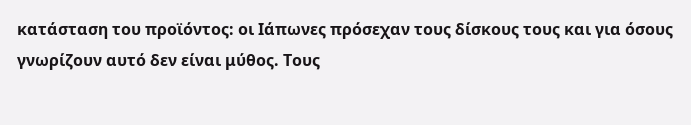κατάσταση του προϊόντος: οι Ιάπωνες πρόσεχαν τους δίσκους τους και για όσους γνωρίζουν αυτό δεν είναι μύθος. Τους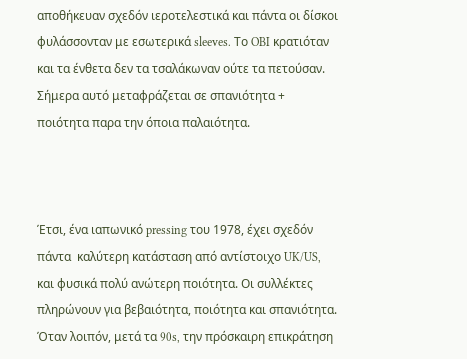αποθήκευαν σχεδόν ιεροτελεστικά και πάντα οι δίσκοι φυλάσσονταν με εσωτερικά sleeves. Το OBI κρατιόταν και τα ένθετα δεν τα τσαλάκωναν ούτε τα πετούσαν.
Σήμερα αυτό μεταφράζεται σε σπανιότητα + ποιότητα παρα την όποια παλαιότητα.



Έτσι, ένα ιαπωνικό pressing του 1978, έχει σχεδόν πάντα  καλύτερη κατάσταση από αντίστοιχο UK/US, και φυσικά πολύ ανώτερη ποιότητα. Οι συλλέκτες πληρώνουν για βεβαιότητα, ποιότητα και σπανιότητα.
Όταν λοιπόν, μετά τα 90s, την πρόσκαιρη επικράτηση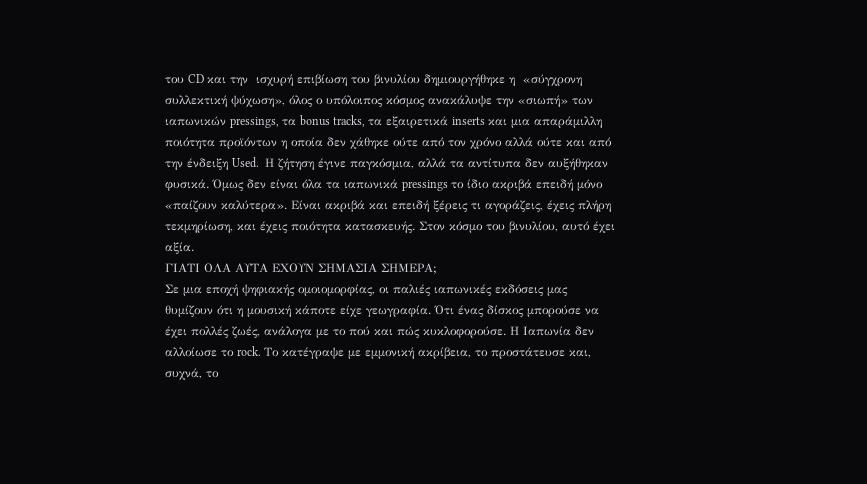του CD και την  ισχυρή επιβίωση του βινυλίου δημιουργήθηκε η  «σύγχρονη συλλεκτική ψύχωση», όλος ο υπόλοιπος κόσμος ανακάλυψε την «σιωπή» των ιαπωνικών pressings, τα bonus tracks, τα εξαιρετικά inserts και μια απαράμιλλη ποιότητα προϊόντων η οποία δεν χάθηκε ούτε από τον χρόνο αλλά ούτε και από την ένδειξη Used.  Η ζήτηση έγινε παγκόσμια, αλλά τα αντίτυπα δεν αυξήθηκαν φυσικά. Όμως δεν είναι όλα τα ιαπωνικά pressings το ίδιο ακριβά επειδή μόνο «παίζουν καλύτερα». Είναι ακριβά και επειδή ξέρεις τι αγοράζεις, έχεις πλήρη τεκμηρίωση, και έχεις ποιότητα κατασκευής. Στον κόσμο του βινυλίου, αυτό έχει αξία.
ΓΙΑΤΙ ΟΛΑ ΑΥΤΑ ΕΧΟΥΝ ΣΗΜΑΣΙΑ ΣΗΜΕΡΑ;
Σε μια εποχή ψηφιακής ομοιομορφίας, οι παλιές ιαπωνικές εκδόσεις μας θυμίζουν ότι η μουσική κάποτε είχε γεωγραφία. Ότι ένας δίσκος μπορούσε να έχει πολλές ζωές, ανάλογα με το πού και πώς κυκλοφορούσε. Η Ιαπωνία δεν αλλοίωσε το rock. Το κατέγραψε με εμμονική ακρίβεια, το προστάτευσε και, συχνά, το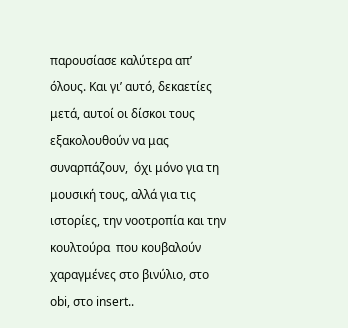παρουσίασε καλύτερα απ’ όλους. Και γι’ αυτό, δεκαετίες μετά, αυτοί οι δίσκοι τους  εξακολουθούν να μας συναρπάζουν,  όχι μόνο για τη μουσική τους, αλλά για τις ιστορίες, την νοοτροπία και την κουλτούρα  που κουβαλούν χαραγμένες στο βινύλιο, στο obi, στο insert..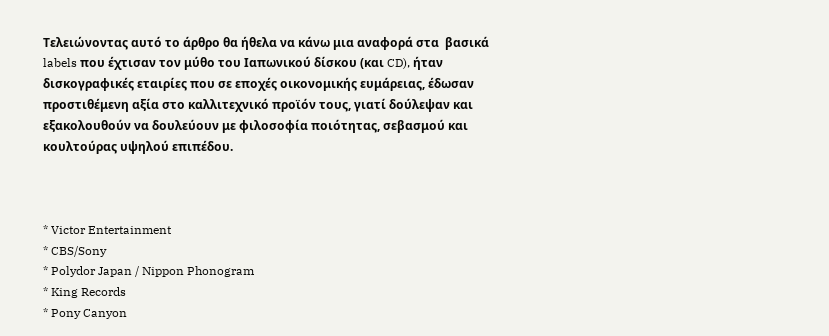Τελειώνοντας αυτό το άρθρο θα ήθελα να κάνω μια αναφορά στα  βασικά labels που έχτισαν τον μύθο του Ιαπωνικού δίσκου (και CD), ήταν δισκογραφικές εταιρίες που σε εποχές οικονομικής ευμάρειας, έδωσαν προστιθέμενη αξία στο καλλιτεχνικό προϊόν τους, γιατί δούλεψαν και εξακολουθούν να δουλεύουν με φιλοσοφία ποιότητας, σεβασμού και κουλτούρας υψηλού επιπέδου.



* Victor Entertainment
* CBS/Sony
* Polydor Japan / Nippon Phonogram
* King Records
* Pony Canyon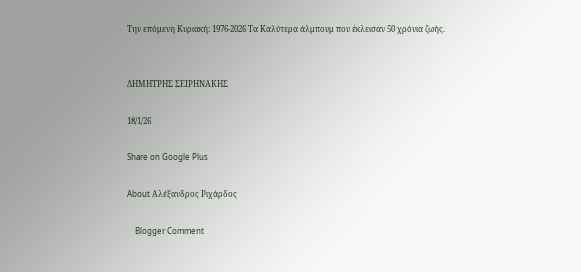Την επόμενη Κυριακή: 1976-2026 Τα Καλύτερα άλμπουμ που έκλεισαν 50 χρόνια ζωής.


ΔΗΜΗΤΡΗΣ ΣΕΙΡΗΝΑΚΗΣ

18/1/26

Share on Google Plus

About Αλέξανδρος Ριχάρδος

    Blogger Comment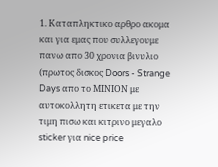1. Καταπληκτικο αρθρο ακομα και για εμας που συλλεγουμε πανω απο 30 χρονια βινυλιο (πρωτος δισκος Doors - Strange Days απο το ΜΙΝΙΟΝ με αυτοκολλητη ετικετα με την τιμη πισω και κιτρινο μεγαλο sticker για nice price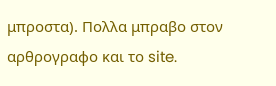μπροστα). Πολλα μπραβο στον αρθρογραφο και το site.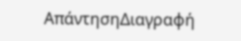ΑπάντησηΔιαγραφή